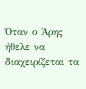Όταν ο Άρης ήθελε να διαχειρίζεται τα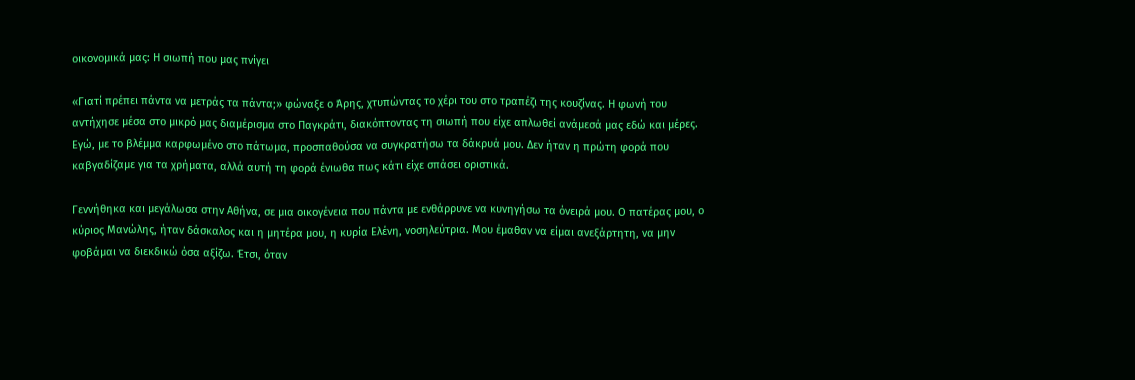οικονομικά μας: Η σιωπή που μας πνίγει

«Γιατί πρέπει πάντα να μετράς τα πάντα;» φώναξε ο Άρης, χτυπώντας το χέρι του στο τραπέζι της κουζίνας. Η φωνή του αντήχησε μέσα στο μικρό μας διαμέρισμα στο Παγκράτι, διακόπτοντας τη σιωπή που είχε απλωθεί ανάμεσά μας εδώ και μέρες. Εγώ, με το βλέμμα καρφωμένο στο πάτωμα, προσπαθούσα να συγκρατήσω τα δάκρυά μου. Δεν ήταν η πρώτη φορά που καβγαδίζαμε για τα χρήματα, αλλά αυτή τη φορά ένιωθα πως κάτι είχε σπάσει οριστικά.

Γεννήθηκα και μεγάλωσα στην Αθήνα, σε μια οικογένεια που πάντα με ενθάρρυνε να κυνηγήσω τα όνειρά μου. Ο πατέρας μου, ο κύριος Μανώλης, ήταν δάσκαλος και η μητέρα μου, η κυρία Ελένη, νοσηλεύτρια. Μου έμαθαν να είμαι ανεξάρτητη, να μην φοβάμαι να διεκδικώ όσα αξίζω. Έτσι, όταν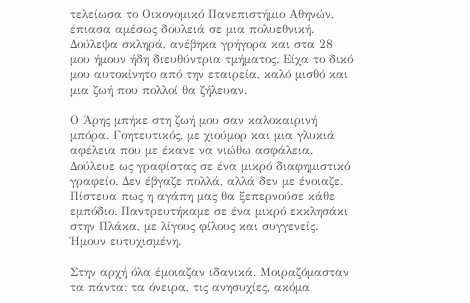τελείωσα το Οικονομικό Πανεπιστήμιο Αθηνών, έπιασα αμέσως δουλειά σε μια πολυεθνική. Δούλεψα σκληρά, ανέβηκα γρήγορα και στα 28 μου ήμουν ήδη διευθύντρια τμήματος. Είχα το δικό μου αυτοκίνητο από την εταιρεία, καλό μισθό και μια ζωή που πολλοί θα ζήλευαν.

Ο Άρης μπήκε στη ζωή μου σαν καλοκαιρινή μπόρα. Γοητευτικός, με χιούμορ και μια γλυκιά αφέλεια που με έκανε να νιώθω ασφάλεια. Δούλευε ως γραφίστας σε ένα μικρό διαφημιστικό γραφείο. Δεν έβγαζε πολλά, αλλά δεν με ένοιαζε. Πίστευα πως η αγάπη μας θα ξεπερνούσε κάθε εμπόδιο. Παντρευτήκαμε σε ένα μικρό εκκλησάκι στην Πλάκα, με λίγους φίλους και συγγενείς. Ήμουν ευτυχισμένη.

Στην αρχή όλα έμοιαζαν ιδανικά. Μοιραζόμασταν τα πάντα: τα όνειρα, τις ανησυχίες, ακόμα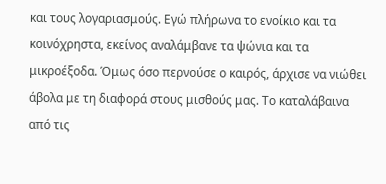και τους λογαριασμούς. Εγώ πλήρωνα το ενοίκιο και τα κοινόχρηστα, εκείνος αναλάμβανε τα ψώνια και τα μικροέξοδα. Όμως όσο περνούσε ο καιρός, άρχισε να νιώθει άβολα με τη διαφορά στους μισθούς μας. Το καταλάβαινα από τις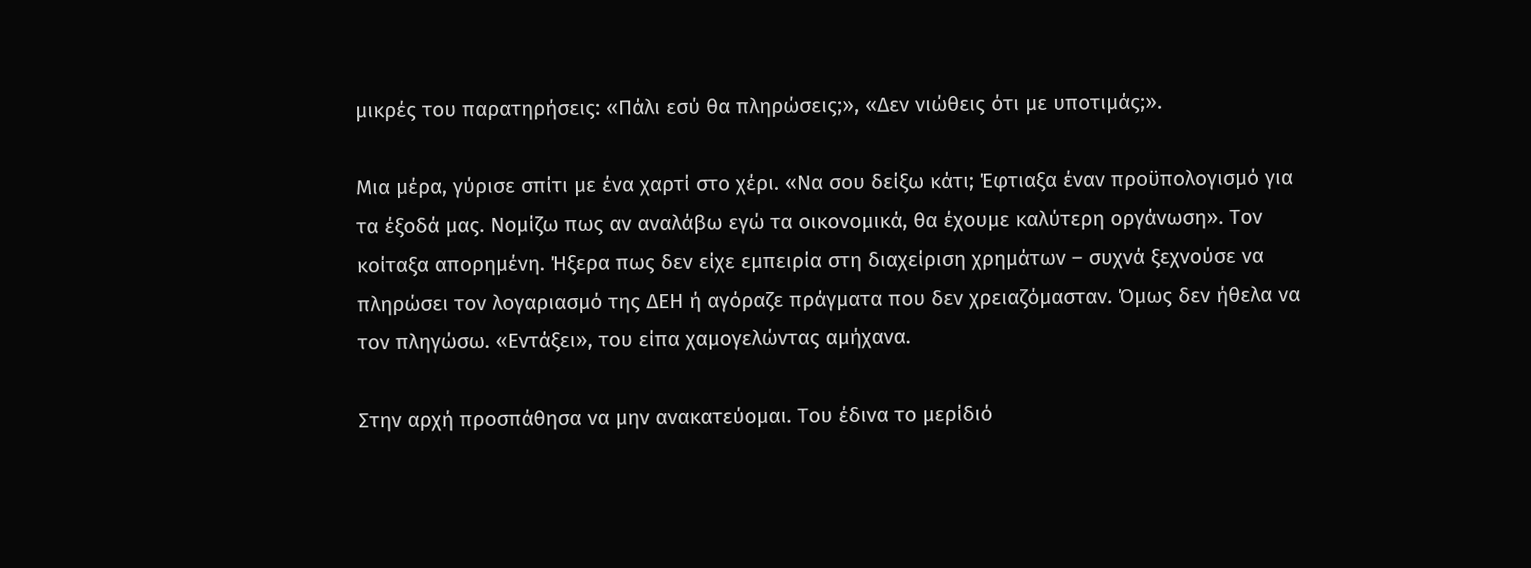μικρές του παρατηρήσεις: «Πάλι εσύ θα πληρώσεις;», «Δεν νιώθεις ότι με υποτιμάς;».

Μια μέρα, γύρισε σπίτι με ένα χαρτί στο χέρι. «Να σου δείξω κάτι; Έφτιαξα έναν προϋπολογισμό για τα έξοδά μας. Νομίζω πως αν αναλάβω εγώ τα οικονομικά, θα έχουμε καλύτερη οργάνωση». Τον κοίταξα απορημένη. Ήξερα πως δεν είχε εμπειρία στη διαχείριση χρημάτων – συχνά ξεχνούσε να πληρώσει τον λογαριασμό της ΔΕΗ ή αγόραζε πράγματα που δεν χρειαζόμασταν. Όμως δεν ήθελα να τον πληγώσω. «Εντάξει», του είπα χαμογελώντας αμήχανα.

Στην αρχή προσπάθησα να μην ανακατεύομαι. Του έδινα το μερίδιό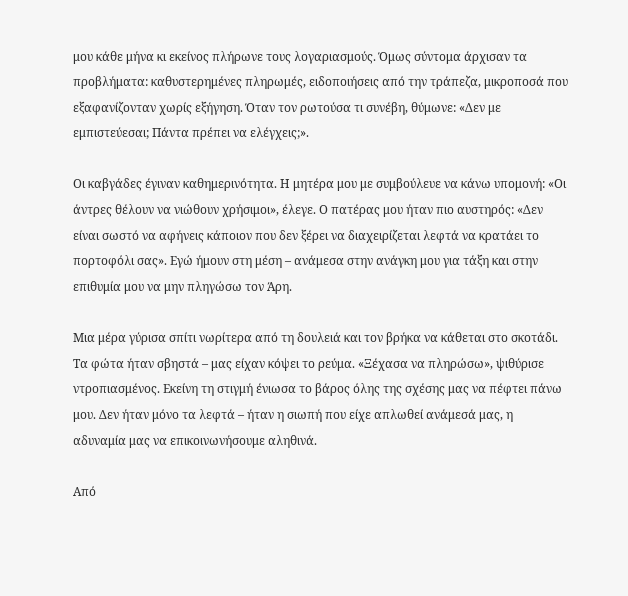μου κάθε μήνα κι εκείνος πλήρωνε τους λογαριασμούς. Όμως σύντομα άρχισαν τα προβλήματα: καθυστερημένες πληρωμές, ειδοποιήσεις από την τράπεζα, μικροποσά που εξαφανίζονταν χωρίς εξήγηση. Όταν τον ρωτούσα τι συνέβη, θύμωνε: «Δεν με εμπιστεύεσαι; Πάντα πρέπει να ελέγχεις;».

Οι καβγάδες έγιναν καθημερινότητα. Η μητέρα μου με συμβούλευε να κάνω υπομονή: «Οι άντρες θέλουν να νιώθουν χρήσιμοι», έλεγε. Ο πατέρας μου ήταν πιο αυστηρός: «Δεν είναι σωστό να αφήνεις κάποιον που δεν ξέρει να διαχειρίζεται λεφτά να κρατάει το πορτοφόλι σας». Εγώ ήμουν στη μέση – ανάμεσα στην ανάγκη μου για τάξη και στην επιθυμία μου να μην πληγώσω τον Άρη.

Μια μέρα γύρισα σπίτι νωρίτερα από τη δουλειά και τον βρήκα να κάθεται στο σκοτάδι. Τα φώτα ήταν σβηστά – μας είχαν κόψει το ρεύμα. «Ξέχασα να πληρώσω», ψιθύρισε ντροπιασμένος. Εκείνη τη στιγμή ένιωσα το βάρος όλης της σχέσης μας να πέφτει πάνω μου. Δεν ήταν μόνο τα λεφτά – ήταν η σιωπή που είχε απλωθεί ανάμεσά μας, η αδυναμία μας να επικοινωνήσουμε αληθινά.

Από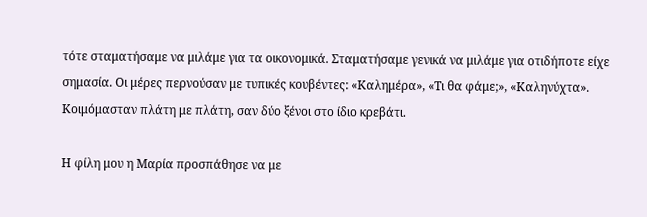τότε σταματήσαμε να μιλάμε για τα οικονομικά. Σταματήσαμε γενικά να μιλάμε για οτιδήποτε είχε σημασία. Οι μέρες περνούσαν με τυπικές κουβέντες: «Καλημέρα», «Τι θα φάμε;», «Καληνύχτα». Κοιμόμασταν πλάτη με πλάτη, σαν δύο ξένοι στο ίδιο κρεβάτι.

Η φίλη μου η Μαρία προσπάθησε να με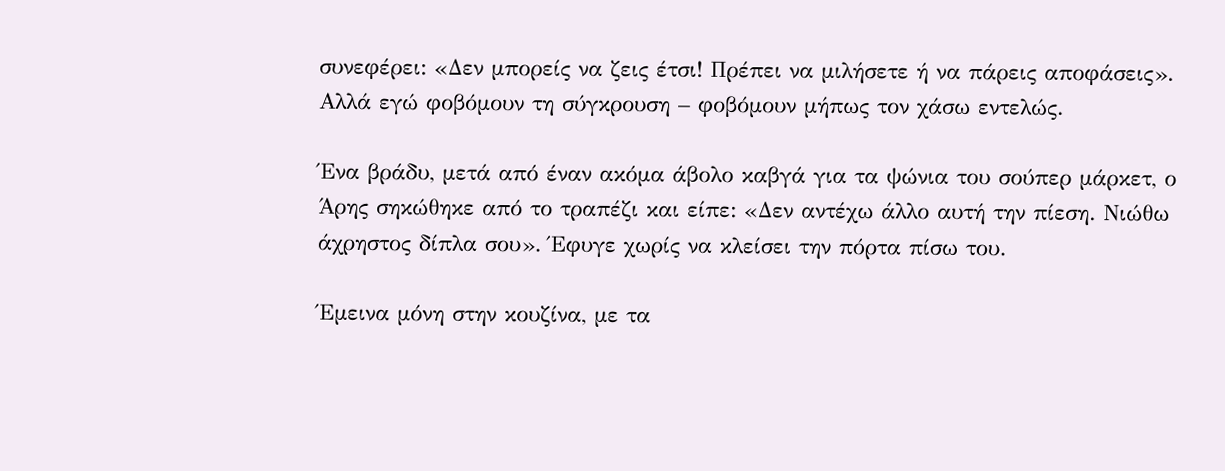συνεφέρει: «Δεν μπορείς να ζεις έτσι! Πρέπει να μιλήσετε ή να πάρεις αποφάσεις». Αλλά εγώ φοβόμουν τη σύγκρουση – φοβόμουν μήπως τον χάσω εντελώς.

Ένα βράδυ, μετά από έναν ακόμα άβολο καβγά για τα ψώνια του σούπερ μάρκετ, ο Άρης σηκώθηκε από το τραπέζι και είπε: «Δεν αντέχω άλλο αυτή την πίεση. Νιώθω άχρηστος δίπλα σου». Έφυγε χωρίς να κλείσει την πόρτα πίσω του.

Έμεινα μόνη στην κουζίνα, με τα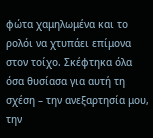φώτα χαμηλωμένα και το ρολόι να χτυπάει επίμονα στον τοίχο. Σκέφτηκα όλα όσα θυσίασα για αυτή τη σχέση – την ανεξαρτησία μου, την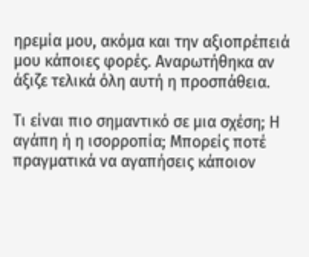ηρεμία μου, ακόμα και την αξιοπρέπειά μου κάποιες φορές. Αναρωτήθηκα αν άξιζε τελικά όλη αυτή η προσπάθεια.

Τι είναι πιο σημαντικό σε μια σχέση; Η αγάπη ή η ισορροπία; Μπορείς ποτέ πραγματικά να αγαπήσεις κάποιον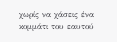χωρίς να χάσεις ένα κομμάτι του εαυτού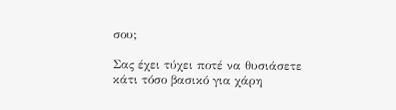σου;

Σας έχει τύχει ποτέ να θυσιάσετε κάτι τόσο βασικό για χάρη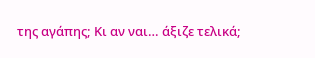της αγάπης; Κι αν ναι… άξιζε τελικά;